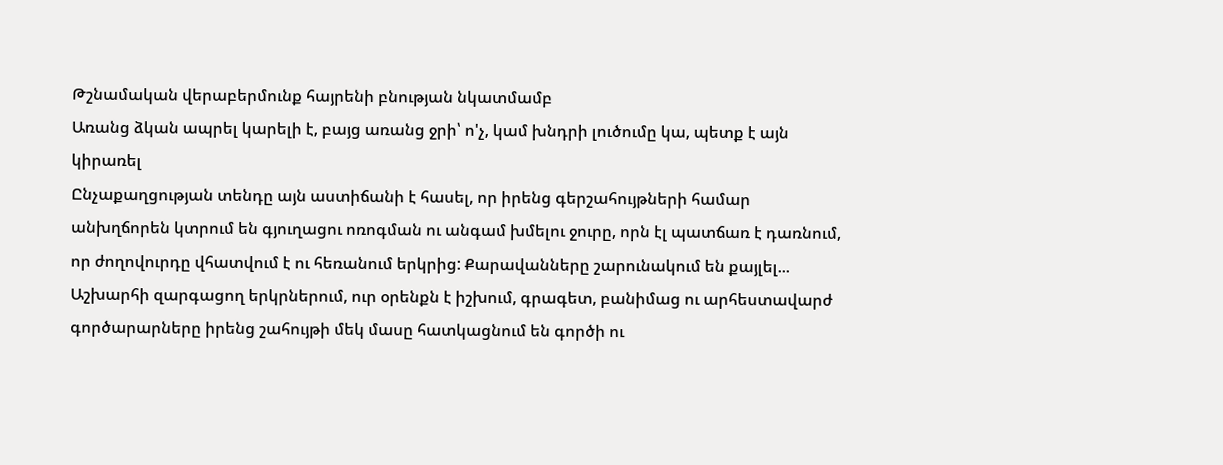Թշնամական վերաբերմունք հայրենի բնության նկատմամբ
Առանց ձկան ապրել կարելի է, բայց առանց ջրի՝ ո'չ, կամ խնդրի լուծումը կա, պետք է այն կիրառել
Ընչաքաղցության տենդը այն աստիճանի է հասել, որ իրենց գերշահույթների համար անխղճորեն կտրում են գյուղացու ոռոգման ու անգամ խմելու ջուրը, որն էլ պատճառ է դառնում, որ ժողովուրդը վհատվում է ու հեռանում երկրից: Քարավանները շարունակում են քայլել...
Աշխարհի զարգացող երկրներում, ուր օրենքն է իշխում, գրագետ, բանիմաց ու արհեստավարժ գործարարները իրենց շահույթի մեկ մասը հատկացնում են գործի ու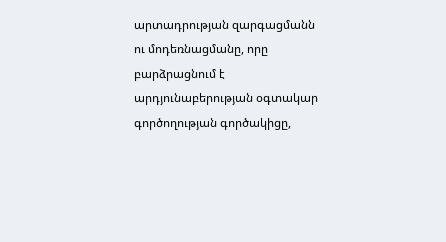արտադրության զարգացմանն ու մոդեռնացմանը, որը բարձրացնում է արդյունաբերության օգտակար գործողության գործակիցը,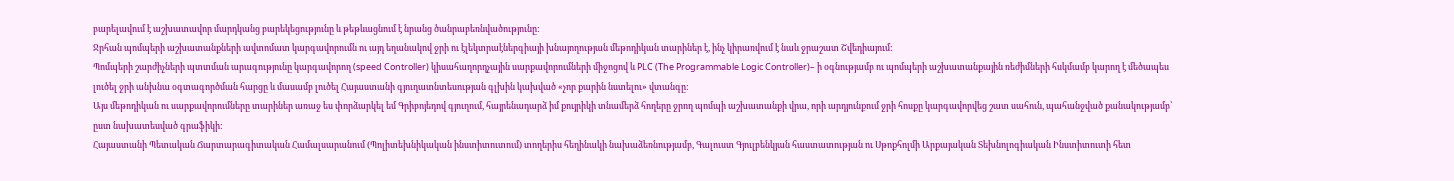բարելավում է աշխատավոր մարդկանց բարեկեցությունը և թեթևացնում է նրանց ծանրաբեռնվածությունը:
Ջրհան պոմպերի աշխատանքների ավտոմատ կարգավորումն ու այդ եղանակով ջրի ու էլեկտրաէներգիայի խնայողության մեթոդիկան տարիներ է, ինչ կիրառվում է նաև ջրաշատ Շվեդիայում:
Պոմպերի շարժիչների պտտման արագությունը կարգավորող (speed Controller) կիսահաղորդչային սարքավորումների միջոցով և PLC (The Programmable Logic Controller)– ի օգնությամբ ու պոմպերի աշխատանքային ռեժիմների հսկմամբ կարող է մեծապես լուծել ջրի անխնա օգտագործման հարցը և մասամբ լուծել Հայաստանի գյուղատնտեսության գլխին կախված «չոր քարին նստելու» վտանգը:
Այս մեթոդիկան ու սարքավորումները տարիներ առաջ ես փորձարկել եմ Գրիբոյեդով գյուղում, հայրենադարձ իմ քույրիկի տնամերձ հողերը ջրող պոմպի աշխատանքի վրա, որի արդյունքում ջրի հոսքը կարգավորվեց շատ սահուն, պահանջված քանակությամբ՝ ըստ նախատեսված գրաֆիկի:
Հայաստանի Պետական Ճարտարագիտական Համալսարանում (Պոլիտեխնիկական ինստիտուտում) տողերիս հեղինակի նախաձեռնությամբ, Գալուստ Գյուլբենկյան հաստատության ու Սթոքհոլմի Արքայական Տեխնոլոգիական Ինստիտուտի հետ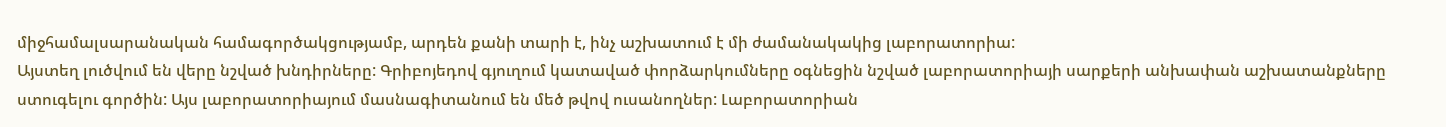միջհամալսարանական համագործակցությամբ, արդեն քանի տարի է, ինչ աշխատում է մի ժամանակակից լաբորատորիա:
Այստեղ լուծվում են վերը նշված խնդիրները: Գրիբոյեդով գյուղում կատաված փորձարկումները օգնեցին նշված լաբորատորիայի սարքերի անխափան աշխատանքները ստուգելու գործին: Այս լաբորատորիայում մասնագիտանում են մեծ թվով ուսանողներ: Լաբորատորիան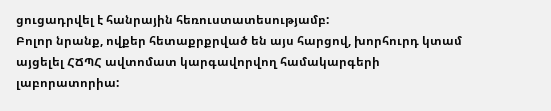ցուցադրվել է հանրային հեռուստատեսությամբ:
Բոլոր նրանք, ովքեր հետաքրքրված են այս հարցով, խորհուրդ կտամ այցելել ՀՃՊՀ ավտոմատ կարգավորվող համակարգերի լաբորատորիա: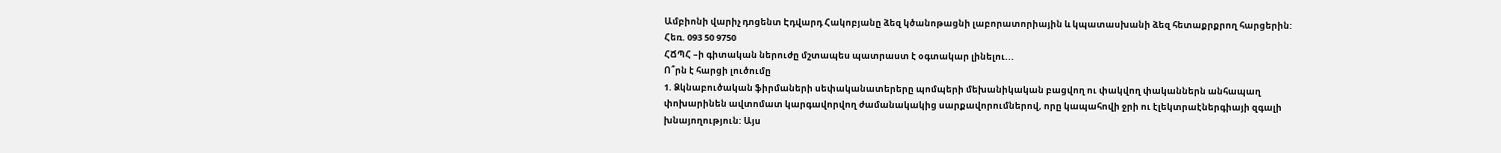Ամբիոնի վարիչ դոցենտ Էդվարդ Հակոբյանը ձեզ կծանոթացնի լաբորատորիային և կպատասխանի ձեզ հետաքրքրող հարցերին: Հեռ. 093 50 9750
ՀՃՊՀ –ի գիտական ներուժը մշտապես պատրաստ է օգտակար լինելու...
Ո՞րն է հարցի լուծումը
1. Ձկնաբուծական ֆիրմաների սեփականատերերը պոմպերի մեխանիկական բացվող ու փակվող փականներն անհապաղ փոխարինեն ավտոմատ կարգավորվող ժամանակակից սարքավորումներով, որը կապահովի ջրի ու էլեկտրաէներգիայի զգալի խնայողություն: Այս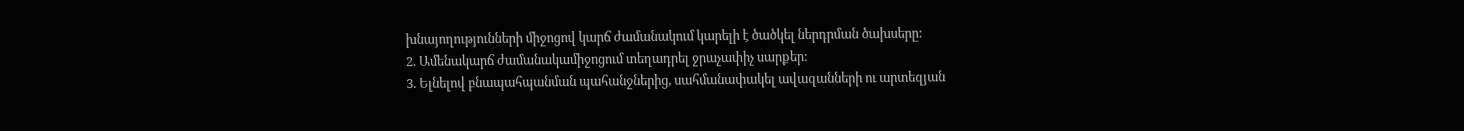խնայողությունների միջոցով կարճ ժամանակում կարելի է ծածկել ներդրման ծախսերը:
2. Ամենակարճ ժամանակամիջոցում տեղադրել ջրաչափիչ սարքեր:
3. Ելնելով բնապահպանման պահանջներից, սահմանափակել ավազանների ու արտեզյան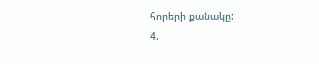հորերի քանակը:
4.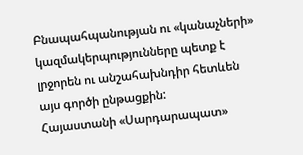Բնապահպանության ու «կանաչների» կազմակերպությունները պետք է լրջորեն ու անշահախնդիր հետևեն այս գործի ընթացքին:
Հայաստանի «Սարդարապատ»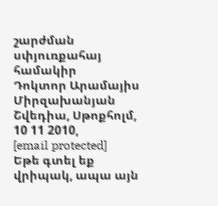շարժման սփյուռքահայ համակիր
Դոկտոր Արամայիս Միրզախանյան
Շվեդիա, Սթոքհոլմ, 10 11 2010,
[email protected]
Եթե գտել եք վրիպակ, ապա այն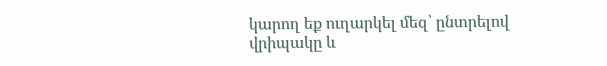կարող եք ուղարկել մեզ՝ ընտրելով վրիպակը և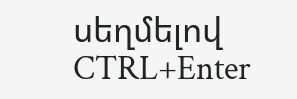սեղմելով CTRL+Enter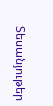Տեսանյութեր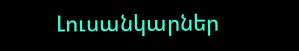Լուսանկարներ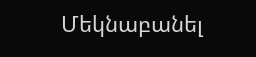Մեկնաբանել